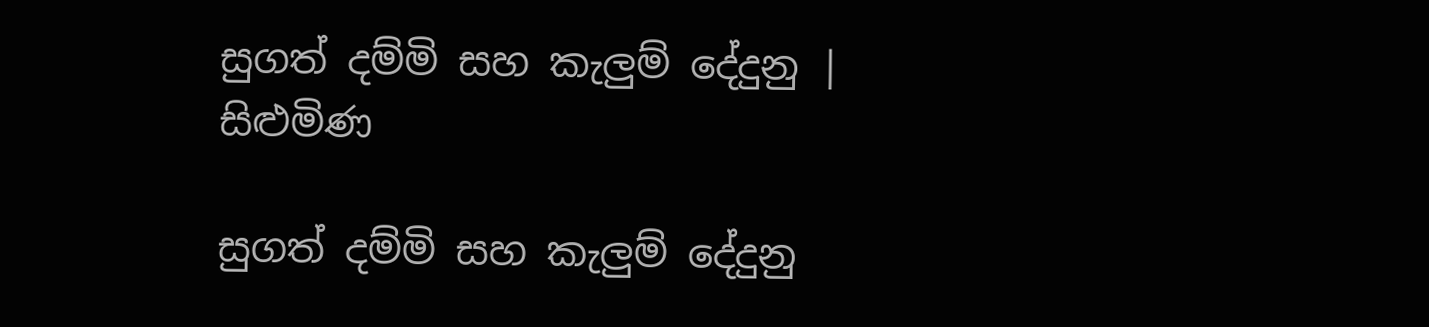සුගත් දම්මි සහ කැලුම් දේදුනු | සිළුමිණ

සුගත් දම්මි සහ කැලුම් දේදුනු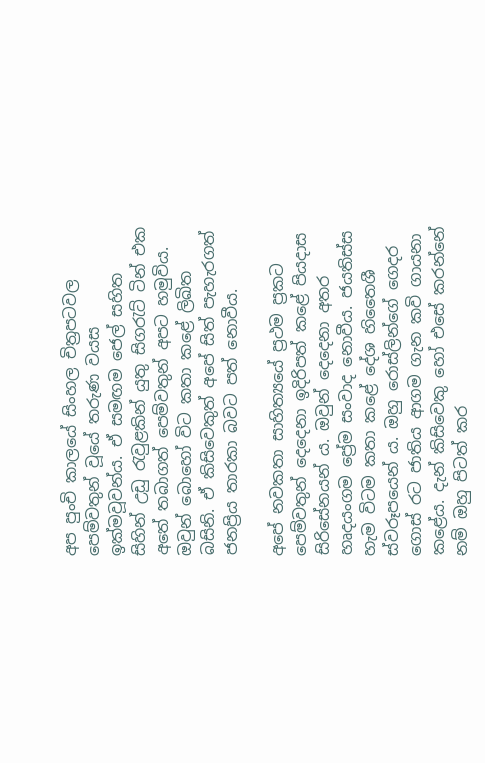අප පුංචි කාලයේ සිංහල චිත්‍රපටවල පෙම්වතුන් වූයේ තරුණ වයස ඉක්මවූවන්ය. ඒ සමඟම‍ ජෙල් සහිත සිහින් උඩු රැවුළකින් යුතු සිගරැට් ටින් එක අතේ තබාගත් පෙම්වතුන් අපට හමුවිය. ඔවුන් බොහෝ විට කතා කළේ ලිඛිත බසිනි. ඒ කිසිවෙකුත් අපේ සිත් පැහැරගත් ජනප්‍රිය තාරකා බවට පත් නොවීය.

අපේ නවකතා සාහිත්‍යයේ ප්‍රථම ප්‍රකට පෙම්වතුන් දෙදෙනා ඉදිරිපත් කළේ පියදාස සිරිසේනයන් ය. ඔවුන් දෙදෙනා අතර හෘදයංගම ප්‍රේම සංවාද නොවීය. ජයතිස්ස හැම විටම කතා කළේ දේශ හ‍ිතෛශී ස්වරූපයෙන් ය. ඔහු රොස්ලින්ගේ ගෙදර ගොස් රට ජාතිය ආගම ගැන කවි ගායනා කළේය. දැන් කිසිවෙකු හෝ එසේ කරන්නේ නම් ඔහු පිටත් කර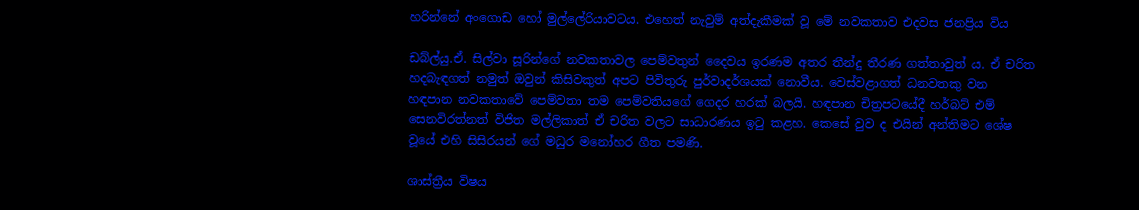හරින්නේ අංගොඩ හෝ මුල්ලේරියාවටය. එහෙත් නැවුම් අත්දැකීමක් වූ මේ නවකතාව එදවස ජනප්‍රිය විය

ඩබ්ල්යු.ඒ. සිල්වා සූරින්ගේ නවකතාවල පෙම්වතුන් දෛවය ඉරණම අතර තීන්දු තීරණ ගත්තාවුත් ය. ඒ චරිත හදබැඳගත් නමුත් ඔවුන් කිසිවකුත් අපට පිවිතුරු පුර්වාදර්ශයක් නොවීය. වෙස්වළාගත් ධනවතකු වන හඳපාන නවකතාවේ පෙම්වතා තම පෙම්වතියගේ ගෙදර හරක් බලයි. හඳපාන චිත්‍රපටයේදී හර්බට් එම් සෙනවිරත්නත් විජිත මල්ලිකාත් ඒ චරිත වලට සාධාරණය ඉටු කළහ. කෙසේ වුව ද එයින් අන්තිමට ශේෂ වූයේ එහි සිසිරයන් ගේ මධුර ම‍නෝහර ගීත පමණි.

ශාස්ත්‍රීය විෂය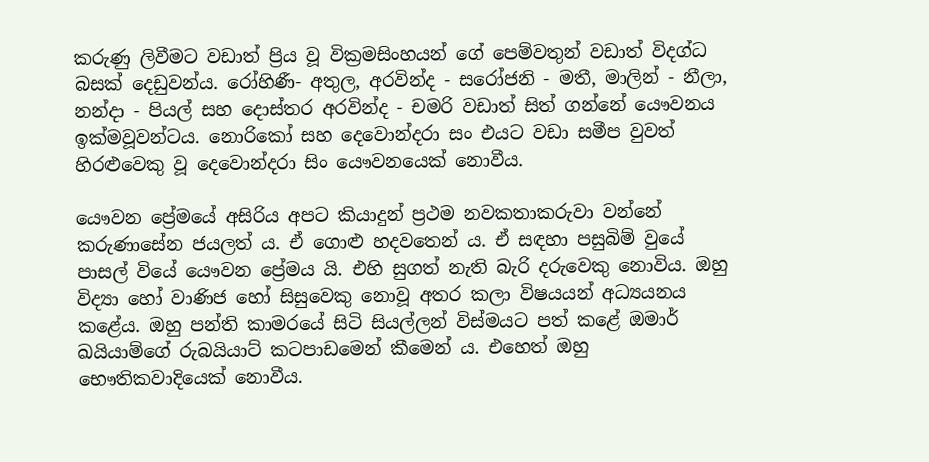කරුණු ලිවීමට වඩාත් ප්‍රිය වූ වික්‍රමසිංහයන් ගේ පෙම්වතුන් වඩාත් විදග්ධ බසක් දෙඩුවන්ය. රෝහිණී- අතුල, අරවින්ද - සරෝජනි - මතී, මාලින් - නීලා, නන්දා - පියල් සහ දොස්තර අරවින්ද - චමරි වඩාත් සිත් ගන්නේ යෞවනය ඉක්මවූවන්ටය. නොරිකෝ සහ දෙවොන්දරා සං එයට වඩා සමීප වුවත් හිරළුවෙකු වූ දෙවොන්දරා සිං යෞවනයෙක් නොවීය.

යෞවන ප්‍රේමයේ අසිරිය අපට කියාදුන් ප්‍රථම නවකතාකරුවා වන්නේ කරුණාසේන ජයලත් ය. ඒ‍ ගොළු හදවතෙන් ය. ඒ සඳහා පසුබිම් වුයේ පාසල් වියේ යෞවන ප්‍රේමය යි. එහි සුගත් නැති බැරි දරුවෙකු නොවිය. ඔහු විද්‍යා හෝ වාණිජ හෝ සිසුවෙකු නොවූ අතර කලා විෂයයන් අධ්‍යයනය කළේය. ඔහු පන්ති කාමරයේ සිටි සියල්ලන් විස්මයට පත් කළේ ඔමාර් ඛයියාම්ගේ රුබයියාට් කටපාඩමෙන් කීමෙන් ය. එහෙත් ඔහු භෞතිකවාදියෙක් නොවීය.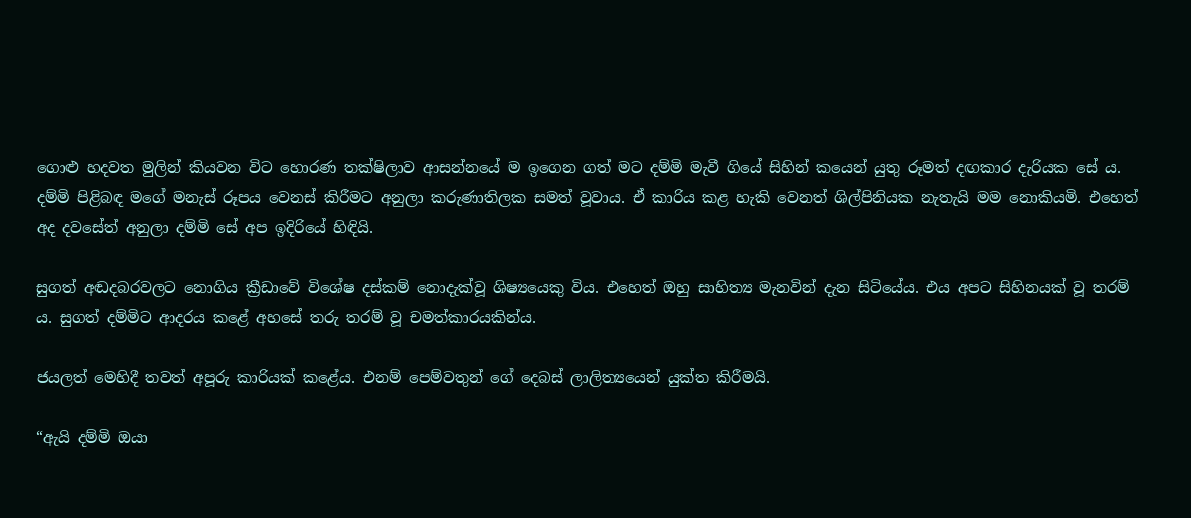ගොළු හදවත මුලින් කියවන විට හොරණ තක්ෂිලාව ආසන්නයේ ම ඉගෙන ගත් මට දම්මි මැවී ‍ගියේ සිහින් කයෙන් යුතු රූමත් දඟකාර දැරියක සේ ය. දම්මි පිළිබඳ මගේ මනැස් රූපය වෙනස් කිරීමට අනුලා කරුණාතිලක සමත් වූවාය. ඒ කාරිය කළ හැකි වෙනත් ශිල්පිනියක නැතැයි මම නොකියමි. එහෙත් අද දවසේත් අනුලා දම්මි සේ අප ඉදිරියේ හිඳියි.

සුගත් අඬදබරවලට නොගිය ක්‍රීඩාවේ විශේෂ දස්කම් නොදැක්වූ ශිෂ්‍යයෙකු විය. එහෙත් ඔහු සාහිත්‍ය මැනවින් දැන සිටියේය. එය අපට සිහිනයක් වූ තරම් ය. සුගත් දම්මිට ආදරය කළේ අහසේ තරු තරම් වූ චමත්කාරයකින්ය.

ජයලත් මෙහිදී තවත් අපූරු කාරියක් කළේය. එනම් පෙම්වතුන් ගේ දෙබස් ලාලිත්‍යයෙන් යුක්ත කිරීමයි.

“ඇයි දම්මි ඔයා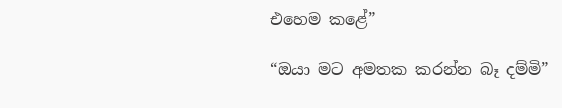එහෙම කළේ”

“ඔයා මට අමතක කරන්න බෑ දම්මි”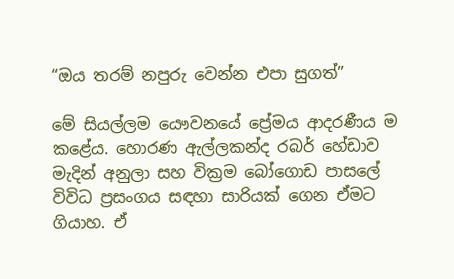“ඔය තරම් නපුරු වෙන්න එපා සුගත්”

මේ සියල්ලම යෞවන‍යේ ප්‍රේමය ආදරණීය ම කළේය. හොරණ ඇල්ලකන්ද රබර් හේඩාව මැදින් අනුලා සහ වික්‍රම බෝගොඩ පාසලේ විවිධ ප්‍රසංගය සඳහා සාරියක් ගෙන ඒමට ගියාහ. ඒ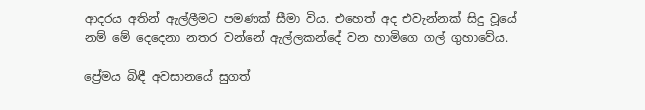ආදරය අතින් ඇල්ලීමට පමණක් සීමා විය. එහෙත් අද එවැන්නක් සිදු වූයේ නම් මේ දෙදෙනා නතර වන්නේ ඇල්ලකන්දේ වන හාමිගෙ ගල් ගුහාවේය.

ප්‍රේමය බිඳී අවසානයේ සුගත්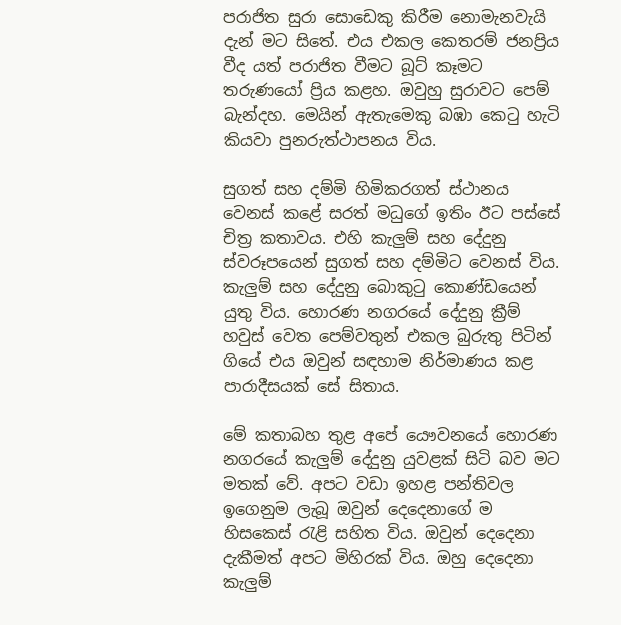පරාජිත සුරා සොඩෙකු කිරීම නොමැනවැයි දැන් මට සිතේ. එය එකල කෙතරම් ජනප්‍රිය වීද යත් පරාජිත වීමට බූට් කෑමට තරුණයෝ ප්‍රිය කළහ. ඔවුහු සුරාවට පෙම් බැන්දහ. මෙයින් ඇතැමෙකු බඹා කෙටු හැටි කියවා පුනරුත්ථාපනය විය.

සුගත් සහ දම්මි හිමිකරගත් ස්ථානය වෙනස් කළේ සරත් මධුගේ ඉතිං ඊ‍ට පස්සේ චිත්‍ර කතාවය. එහි කැලුම් සහ දේදුනු ස්වරූපයෙන් සුගත් සහ දම්මිට වෙනස් විය. කැලුම් සහ දේදුනු බොකුටු කොණ්ඩයෙන් යුතු විය. හොරණ නගරයේ දේදුනු ක්‍රීම් හවුස් වෙත පෙම්වතුන් එකල බුරුතු පිටින් ගියේ එය ඔවුන් සඳහාම නිර්මාණය කළ පාරාදීසයක් සේ සිතාය.

මේ කතාබහ තුළ අපේ යෞවනයේ හොරණ නගරයේ කැලුම් දේදුනු යුවළක් සිටි බව මට මතක් වේ. අපට වඩා ඉහළ පන්තිවල ඉගෙනුම ලැබූ ඔවුන් දෙදෙනාගේ ම හිසකෙස් රැළි සහිත විය. ඔවුන් දෙදෙනා දැකීමත් අපට මිහිරක් විය. ඔහු දෙදෙනා කැලුම්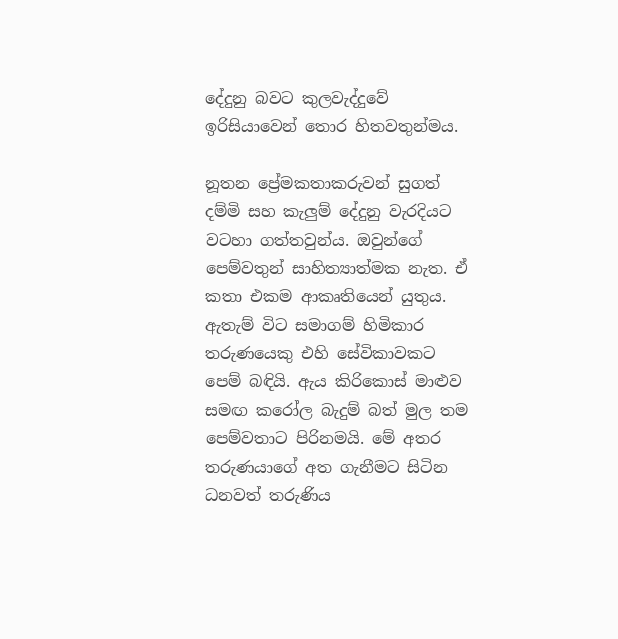දේදුනු බවට කුලවැද්දුවේ ඉරිසියාවෙන් තොර හිතවතුන්මය.

නූතන ප්‍රේමකතාකරුවන් සුගත් දම්මි සහ කැලුම් දේදුනු වැරදියට වටහා ගත්තවුන්ය. ඔවුන්ගේ පෙම්වතුන් සාහිත්‍යාත්මක නැත. ඒ කතා එකම ආකෘතියෙන් යුතුය. ඇතැම් විට සමාගම් හිමිකාර තරුණයෙකු එහි සේවිකාවකට පෙම් බඳියි. ඇය කිරිකොස් මාළුව සමඟ කරෝල බැදුම් බත් මුල තම පෙම්වතාට පිරිනමයි. මේ අතර තරුණයාගේ අත ගැනීමට සිටින ධනවත් තරුණිය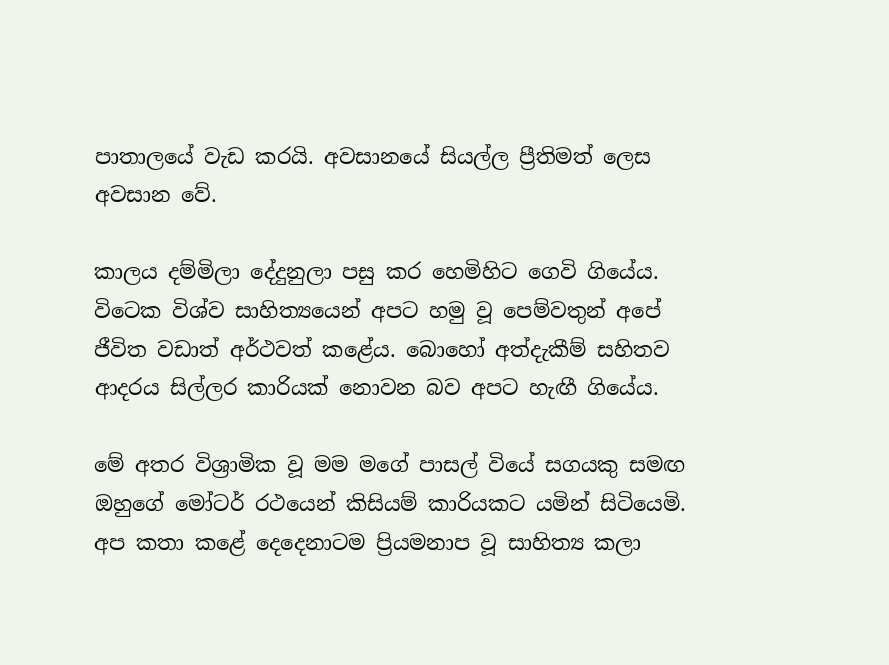පාතාලයේ වැඩ කරයි. අවසානයේ සියල්ල ප්‍රීතිමත් ලෙස අවසාන වේ.

කාලය දම්මිලා දේදුනුලා පසු කර හෙමිහිට ගෙවි ගියේය. විටෙක විශ්ව සාහිත්‍යයෙන් අපට හමු වූ පෙම්වතුන් අපේ ජීවිත වඩාත් අර්ථවත් කළේය. බොහෝ අත්දැකීම් සහිතව ආදරය සිල්ලර කාරියක් නොවන බව අපට හැඟී ගියේය.

මේ අතර විශ්‍රාමික වූ මම මගේ පාසල් වියේ සගයකු සමඟ ඔහුගේ මෝටර් රථයෙන් කිසියම් කාරියකට යමින් සිටියෙමි. අප කතා කළේ දෙදෙනාටම ප්‍රියමනාප වූ සාහිත්‍ය කලා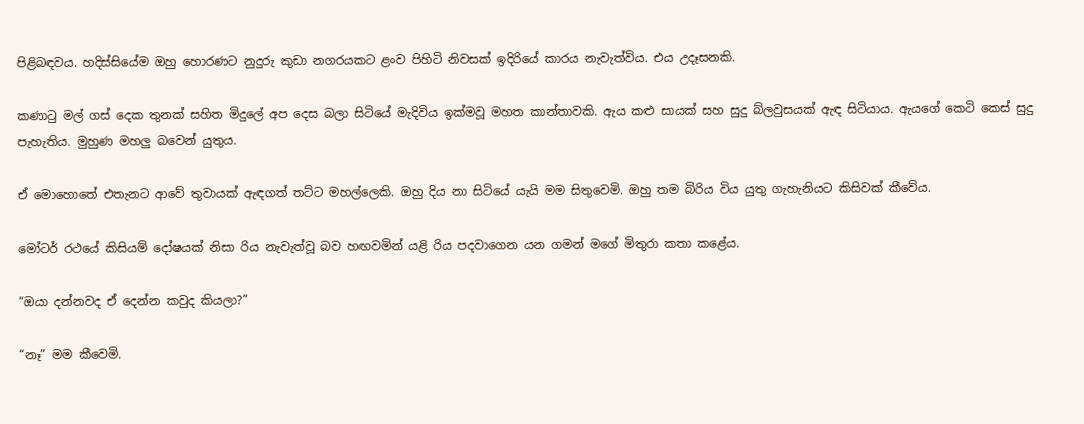පිළිබඳවය. හදිස්සියේම ඔහු හොරණට නුදුරු කුඩා නගරයකට ළංව පිහිටි නිවසක් ඉදිරියේ කාරය නැවැත්විය. එය උදෑසනකි.

කණාටු මල් ගස් දෙක තුනක් සහිත මිදුලේ අප දෙස බලා සි‍ටියේ මැදිවිය ඉක්මවූ මහත කාන්තාවකි. ඇය කළු සායක් සහ සුදු බ්ලවුසයක් ඇඳ සිටියාය. ඇයගේ කෙටි කෙස් සුදු පැහැතිය. මුහුණ මහලු බවෙන් යුතුය.

ඒ මොහොතේ එතැනට ආවේ තුවායක් ඇඳගත් තට්ට මහල්ලෙකි. ඔහු දිය නා සිටියේ යැයි මම සිතුවෙමි. ඔහු තම බිරිය විය යුතු ගැහැනියට කිසිවක් කීවේය.

මෝටර් රථයේ කිසියම් දෝෂයක් නිසා රිය නැවැත්වූ බව හඟවමින් යළි රිය පදවාගෙන යන ගමන් මගේ මිතුරා කතා කළේය.

“ඔයා දන්නවද ඒ දෙන්න කවුද කියලා?”

“නෑ” මම කීවෙමි.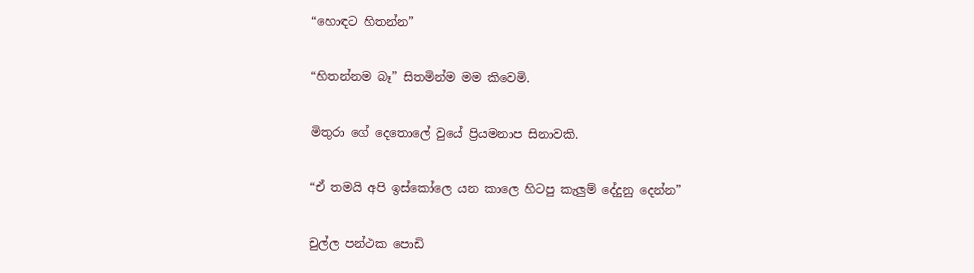“හොඳට හිතන්න”

“හිතන්නම බෑ” සිතමින්ම මම කිවෙමි.

මිතුරා ගේ දෙතොලේ වුයේ ප්‍රියමනාප සිනාවකි.

“ඒ තමයි අපි ඉස්කෝලෙ යන කාලෙ හිටපු කැලුම් දේදුනු දෙන්න”

චුල්ල පන්ථක පොඩි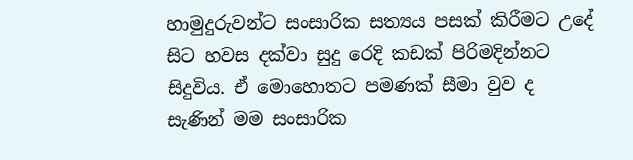හාමුදුරුවන්ට සංසාරික සත්‍යය පසක් කිරීමට උදේ සිට හවස දක්වා සුදු රෙදි කඩක් පිරිමදින්නට සිදුවිය. ඒ මොහොතට පමණක් සීමා වුව ද සැණින් මම සංසාරික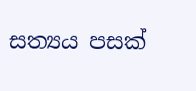සත්‍යය පසක්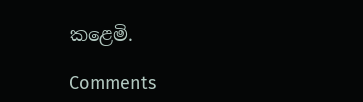ක‍ළෙමි.

Comments